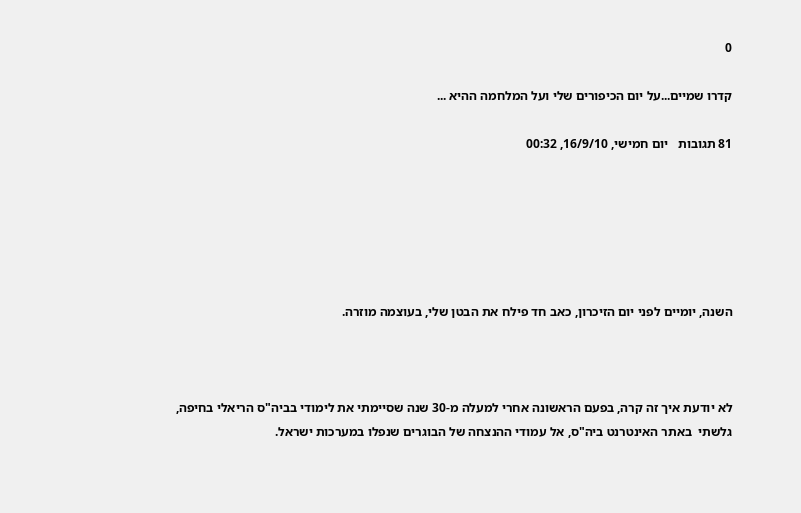0

קדרו שמיים...על יום הכיפורים שלי ועל המלחמה ההיא ...

81 תגובות   יום חמישי, 16/9/10, 00:32






השנה, יומיים לפני יום הזיכרון, כאב חד פילח את הבטן שלי, בעוצמה מוזרה.



לא יודעת איך זה קרה, בפעם הראשונה אחרי למעלה מ-30 שנה שסיימתי את לימודי בביה"ס הריאלי בחיפה, גלשתי  באתר האינטרנט ביה"ס, אל עמודי ההנצחה של הבוגרים שנפלו במערכות ישראל.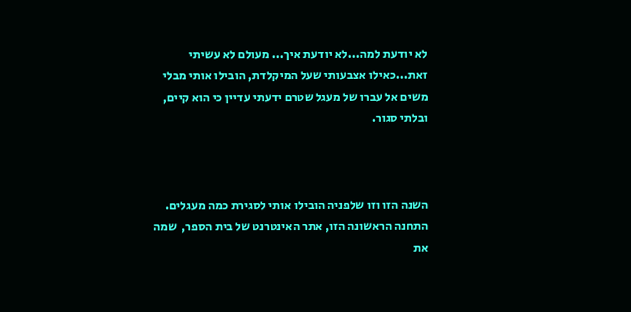לא יודעת למה...לא יודעת איך... מעולם לא עשיתי זאת...כאילו אצבעותי שעל המיקלדת, הובילו אותי מבלי משים אל עברו של מעגל שטרם ידעתי עדיין כי הוא קיים, ובלתי סגור.



השנה הזו וזו שלפניה הובילו אותי לסגירת כמה מעגלים. התחנה הראשונה הזו, אתר האינטרנט של בית הספר,  שמה את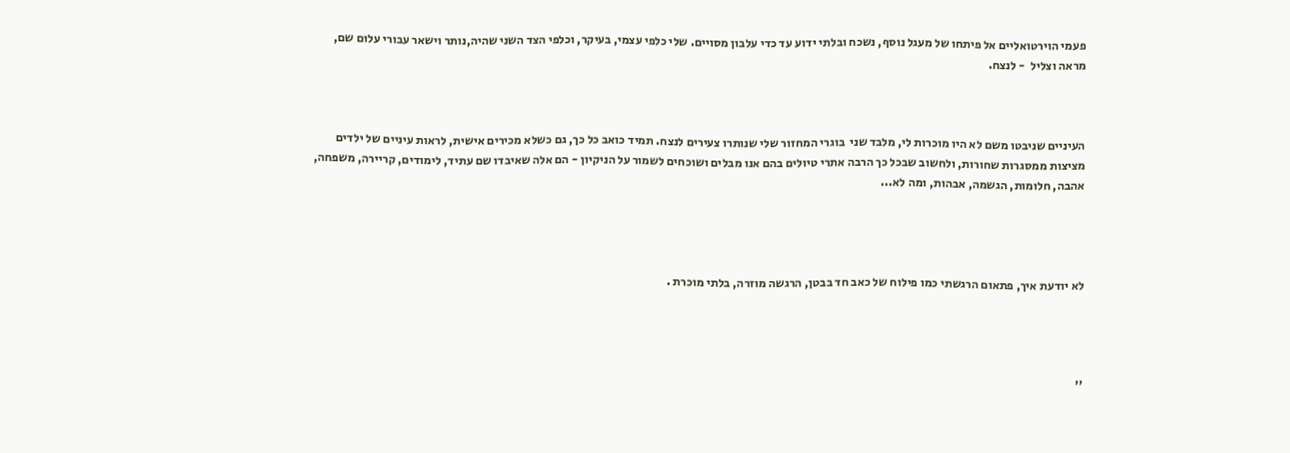פעמי הוירטואליים אל פיתחו של מעגל נוסף, נשכח ובלתי ידוע עד כדי עלבון מסויים. שלי כלפי עצמי, בעיקר, וכלפי הצד השני שהיה,נותר וישאר עבורי עלום שם,  מראה וצליל  - לנצח.



העיניים שניבטו משם לא היו מוכרות לי, מלבד שני  בוגרי המחזור שלי שנותרו צעירים לנצח. תמיד כואב כל כך, גם כשלא מכירים אישית, לראות עיניים של ילדים מציצות ממסגרות שחורות, ולחשוב שבכל כך הרבה אתרי טיולים בהם אנו מבלים ושוכחים לשמור על הניקיון - הם אלה שאיבדו שם עתיד, לימודים, קריירה, משפחה, אהבה, חלומות, הגשמה, אבהות, ומה לא...




לא יודעת איך, פתאום הרגשתי כמו פילוח של כאב חד בבטן, הרגשה מוזרה, בלתי מוכרת .




''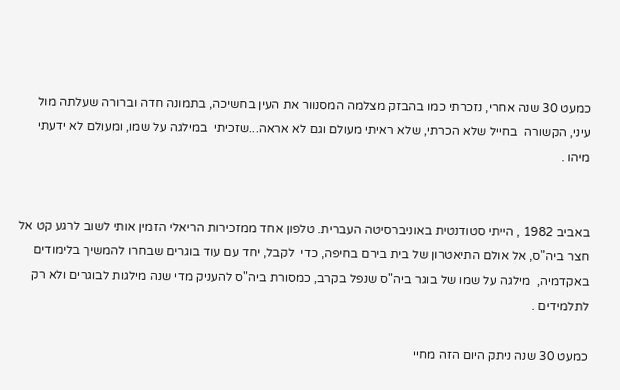כמעט 30 שנה אחרי, נזכרתי כמו בהבזק מצלמה המסנוור את העין בחשיכה, בתמונה חדה וברורה שעלתה מול עיני, הקשורה  בחייל שלא הכרתי, שלא ראיתי מעולם וגם לא אראה...שזכיתי  במילגה על שמו, ומעולם לא ידעתי מיהו .


באביב 1982 , הייתי סטודנטית באוניברסיטה העברית. טלפון אחד ממזכירות הריאלי הזמין אותי לשוב לרגע קט אל חצר ביה"ס, אל אולם התיאטרון של בית בירם בחיפה, כדי  לקבל, יחד עם עוד בוגרים שבחרו להמשיך בלימודים באקדמיה,  מילגה על שמו של בוגר ביה"ס שנפל בקרב, כמסורת ביה"ס להעניק מדי שנה מילגות לבוגרים ולא רק לתלמידים .

כמעט 30 שנה ניתק היום הזה מחיי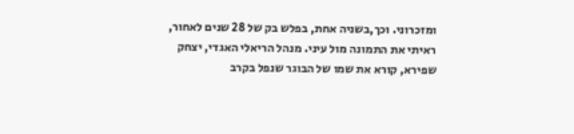ומזכרוני. וכך,בשניה אחת, בפלש בק של 28 שנים לאחור,  ראיתי את התמונה מול עיני. מנהל הריאלי האגדי, יצחק שפירא, קורא את שמו של הבוגר שנפל בקרב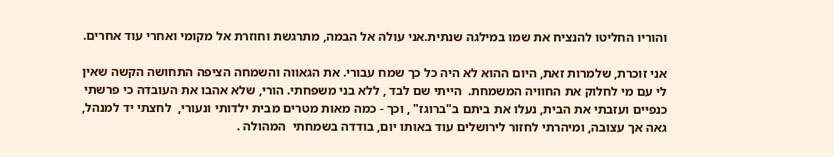והוריו החליטו להנציח את שמו במילגה שנתית.אני עולה אל הבמה, מתרגשת וחוזרת אל מקומי ואחרי עוד אחרים.

אני זוכרת, שלמרות זאת, היום ההוא לא היה כל כך שמח עבורי. את הגאווה והשמחה הציפה התחושה הקשה שאין לי עם מי לחלוק את החוויה המשמחת.  הייתי שם לבד , ללא בני משפחתי. הורי, שלא אהבו את העובדה כי פרשתי כנפיים ועזבתי את הבית, נעלו את ביתם ב"ברוגז" , וכך - כמה מאות מטרים מבית ילדותי ונעורי,  לחצתי יד למנהל, גאה אך עצובה, ומיהרתי לחזור לירושלים עוד באותו יום, בודדה בשמחתי  המהולה .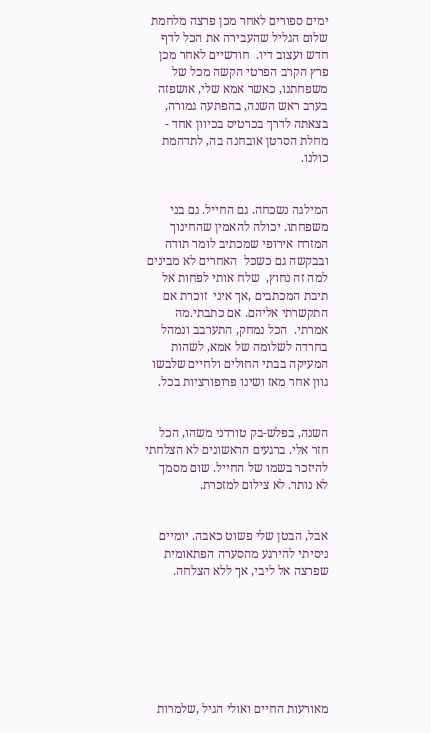ימים ספורים לאחר מכן פרצה מלחמת שלום הגליל שהעבירה את הכל לדף חדש ועצוב דיו.  חודשיים לאחר מכן פרץ הקרב הפרטי הקשה מכל של משפחתנו, כאשר אמא שלי, אושפזה בערב ראש השנה, בהפתעה גמורה, בצאתה לדרך בכרטיס בכיוון אחד - מחלת הסרטן אובחנה בה, לתדהמת כולנו.


המילגה נשכחה. גם החייל. גם בני משפחתו. יכולה להאמין שהחינוך המזרח אירופי שמכתיב לומר תודה ובבקשה גם כשכל  האחרים לא מבינים למה זה נחוץ,  שלח אותי לפחות אל תיבת המכתבים ,אך איני  זוכרת אם התקשרתי אליהם. אם כתבתי.מה אמרתי.  הכל נמחק, התערבב ונמהל בחרדה לשלומה של אמא, לשהות המעיקה בבתי החולים ולחיים שלבשו גוון אחר מאז ושינו פרופורציות בכל.


השנה, בפלש-בק טורדני משהו, הכל חזר אלי. ברגעים הראשונים לא הצלחתי להיזכר בשמו של החייל. שום מסמך לא נותר. לא צילום למזכרת.


אבל, הבטן שלי פשוט כאבה. יומיים ניסיתי להירגע מהסערה הפתאומית שפרצה אל ליבי, אך ללא הצלחה.







מאורעות החיים ואולי הגיל ,שלמרות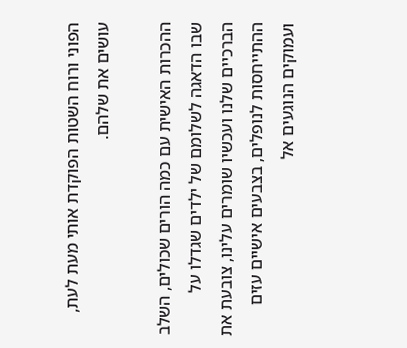הפוני ורוח השטות הפוקדת אותי מעת לעת, עושים את שלהם.

ההכרות האישית עם כמה הורים שכולים, השלב שבו הדאגה לשלומם של ילדים שגדלו על הברכיים שלנו ועכשיו שומרים עלינו, צובעת את ההתייחסות לנופלים, בצבעים אישיים עזים ועמוקים הנוגעים אל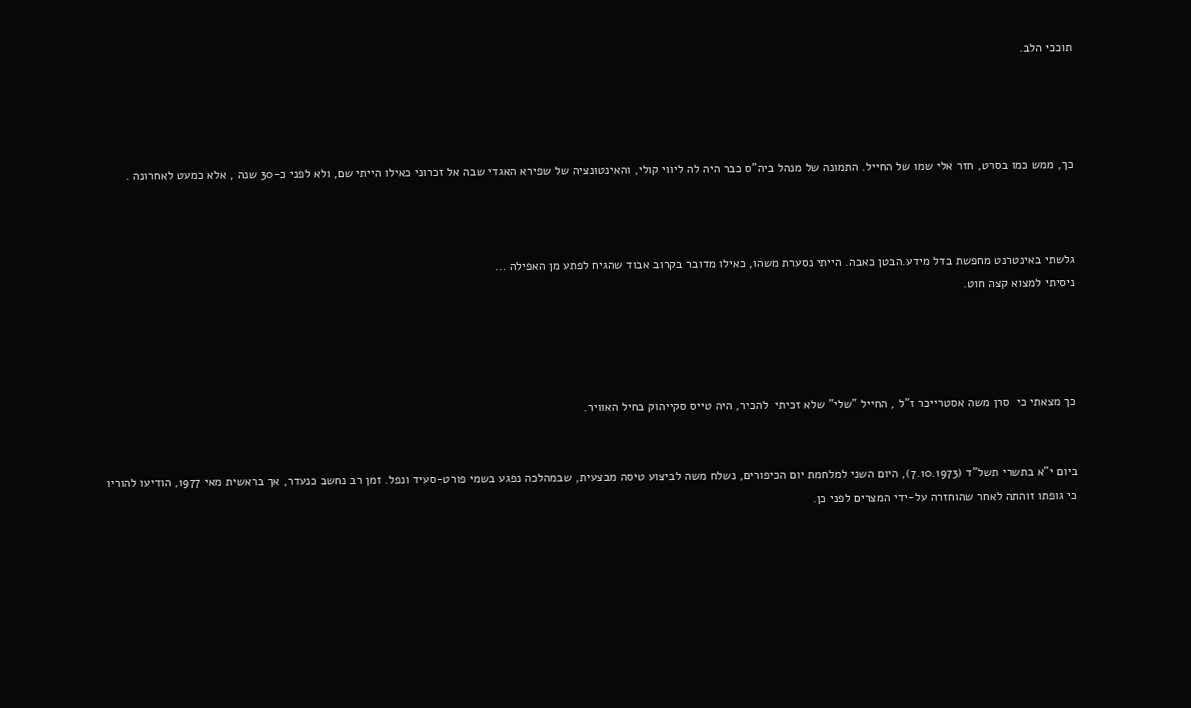תוככי הלב.




כך, ממש כמו בסרט, חזר אלי שמו של החייל. התמונה של מנהל ביה"ס כבר היה לה ליווי קולי, והאינטונציה של שפירא האגדי שבה אל זכרוני כאילו הייתי שם, ולא לפני כ-30 שנה , אלא כמעט לאחרונה .



גלשתי באינטרנט מחפשת בדל מידע.הבטן כאבה. הייתי נסערת משהו, כאילו מדובר בקרוב אבוד שהגיח לפתע מן האפילה ...
ניסיתי למצוא קצה חוט.




כך מצאתי כי  סרן משה אסטרייכר ז"ל , החייל "שלי" שלא זכיתי  להכיר, היה טייס סקייהוק בחיל האוויר.


ביום י"א בתשרי תשל"ד (7.10.1973), היום השני למלחמת יום הכיפורים, נשלח משה לביצוע טיסה מבצעית, שבמהלכה נפגע בשמי פורט-סעיד ונפל. זמן רב נחשב כנעדר, אך בראשית מאי 1977, הודיעו להוריו כי גופתו זוהתה לאחר שהוחזרה על-ידי המצרים לפני כן.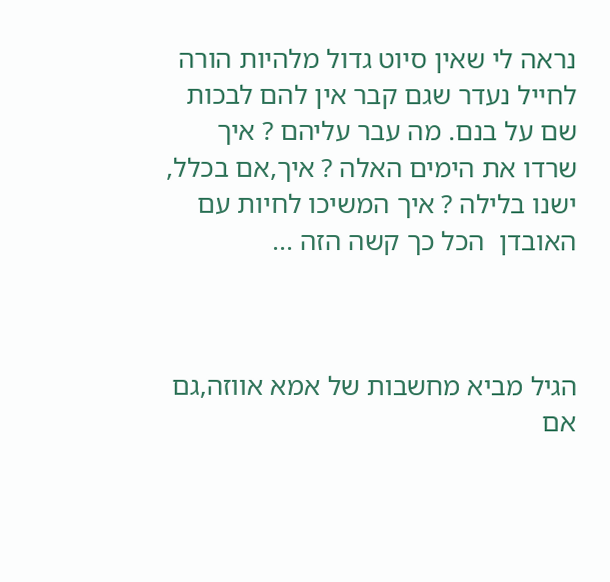נראה לי שאין סיוט גדול מלהיות הורה לחייל נעדר שגם קבר אין להם לבכות שם על בנם. מה עבר עליהם ? איך שרדו את הימים האלה ? איך,אם בכלל, ישנו בלילה ? איך המשיכו לחיות עם האובדן  הכל כך קשה הזה ...



הגיל מביא מחשבות של אמא אווזה,גם אם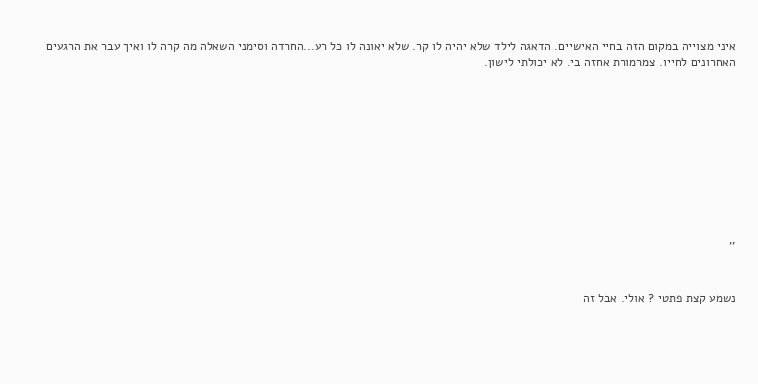איני מצוייה במקום הזה בחיי האישיים. הדאגה לילד שלא יהיה לו קר. שלא יאונה לו כל רע...החרדה וסימני השאלה מה קרה לו ואיך עבר את הרגעים האחרונים לחייו. צמרמורת אחזה בי. לא יכולתי לישון.










''


נשמע קצת פתטי ? אולי. אבל זה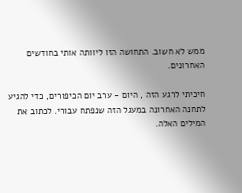ממש לא חשוב. התחושה הזו ליוותה אותי בחודשים האחרונים.

חיכיתי לרגע הזה , היום - ערב יום הכיפורים, כדי להגיע לתחנה האחרונה במעגל הזה שנפתח עבורי. לכתוב את המילים האלה.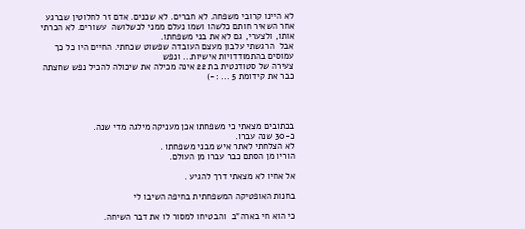לא היינו קרובי משפחה. לא חברים. לא שכנים. אדם זר לחלוטין שברגע אחר השאיר חותם כלשהו ושמו נעלם ממני לכשלושה  עשורים. לא הכרתי אותו, ולצערי, גם לא את בני משפחתו.
אבל  הרגשתי עלבון מעצם העובדה שפשוט שכחתי. החיים היו כל כך עמוסים בהתמודדויות אישיות... ונפש
צעירה של סטודנטית בת 22 אינה מכילה את שיכולה להכיל נפש שחצתה כבר את קידומת 5 ... :-)




בכתובים מצאתי כי משפחתו אכן מעניקה מילגה מדי שנה.
כ-30 שנה עברו.
לא הצלחתי לאתר איש מבני משפחתו .
הוריו מן הסתם כבר עברו מן העולם.

אל אחיו לא מצאתי דרך להגיע .

בחנות האופטיקה המשפחתית בחיפה השיבו לי

כי הוא חי בארה"ב  והבטיחו למסור לו את דבר השיחה.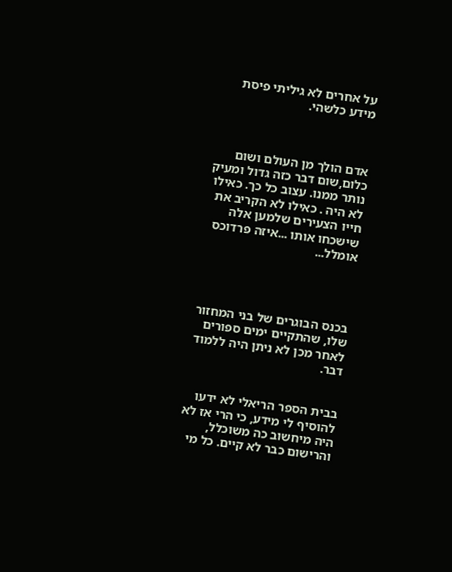על אחרים לא גיליתי פיסת מידע כלשהי.



אדם הולך מן העולם ושום כלום,שום דבר כזה גדול ומעיק נותר ממנו. עצוב כל כך. כאילו לא היה . כאילו לא הקריב את חייו הצעירים שלמען אלה שישכחו אותו ...איזה פרדוכס אומלל...




בכנס הבוגרים של בני המחזור שלו, שהתקיים ימים ספורים לאחר מכן לא ניתן היה ללמוד דבר.


בבית הספר הריאלי לא ידעו להוסיף לי מידע, כי הרי אז לא היה מיחשוב כה משוכלל,
והרישום כבר לא קיים. כל מי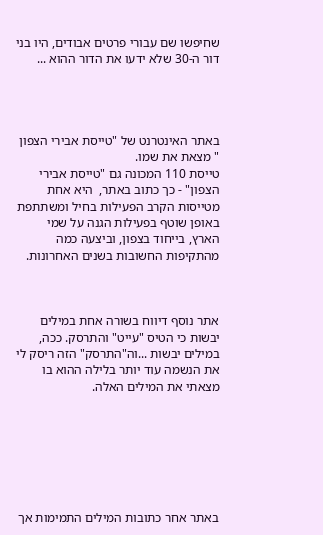שחיפשו שם עבורי פרטים אבודים, היו בני דור ה-30 שלא ידעו את הדור ההוא ...




באתר האינטרנט של "טייסת אבירי הצפון " מצאת את שמו.
טייסת 110 המכונה גם "טייסת אבירי הצפון" - כך כתוב באתר,  היא אחת מטייסות הקרב הפעילות בחיל ומשתתפת באופן שוטף בפעילות הגנה על שמי הארץ, בייחוד בצפון, וביצעה כמה מהתקיפות החשובות בשנים האחרונות.



אתר נוסף דיווח בשורה אחת במילים יבשות כי הטיס "עייט" והתרסק. ככה, במילים יבשות ...וה"התרסק" הזה ריסק לי את הנשמה עוד יותר בלילה ההוא בו מצאתי את המילים האלה.







באתר אחר כתובות המילים התמימות אך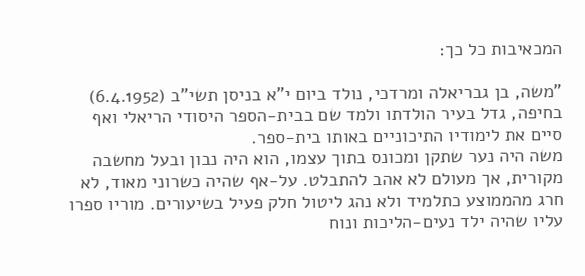המכאיבות כל כך:

"משה, בן גבריאלה ומרדכי, נולד ביום י"א בניסן תשי"ב (6.4.1952) בחיפה, גדל בעיר הולדתו ולמד שם בבית-הספר היסודי הריאלי ואף סיים את לימודיו התיכוניים באותו בית-ספר.
משה היה נער שתקן ומכונס בתוך עצמו, הוא היה נבון ובעל מחשבה מקורית, אך מעולם לא אהב להתבלט. על-אף שהיה כשרוני מאוד, לא חרג מהממוצע כתלמיד ולא נהג ליטול חלק פעיל בשיעורים. מוריו ספרו עליו שהיה ילד נעים-הליכות ונוח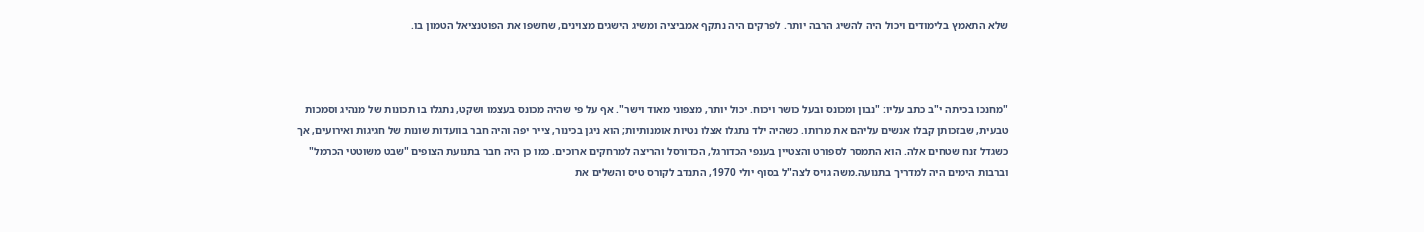שלא התאמץ בלימודים ויכול היה להשיג הרבה יותר. לפרקים היה נתקף אמביציה ומשיג הישגים מצוינים, שחשפו את הפוטנציאל הטמון בו.



"מחנכו בכיתה י"ב כתב עליו: "נבון ומכונס ובעל כושר ויכוח. יכול יותר, מצפוני מאוד וישר". אף על פי שהיה מכונס בעצמו ושקט, נתגלו בו תכונות של מנהיג וסמכות טבעית, שבזכותן קבלו אנשים עליהם את מרותו. כשהיה ילד נתגלו אצלו נטיות אומנותיות; הוא ניגן בכינור, צייר יפה והיה חבר בוועדות שונות של חגיגות ואירועים, אך כשגדל זנח שטחים אלה. הוא התמסר לספורט והצטיין בענפי הכדורגל, הכדורסל והריצה למרחקים ארוכים. כמו כן היה חבר בתנועת הצופים "שבט משוטטי הכרמל" וברבות הימים היה למדריך בתנועה.משה גויס לצה"ל בסוף יולי 1970, התנדב לקורס טיס והשלים את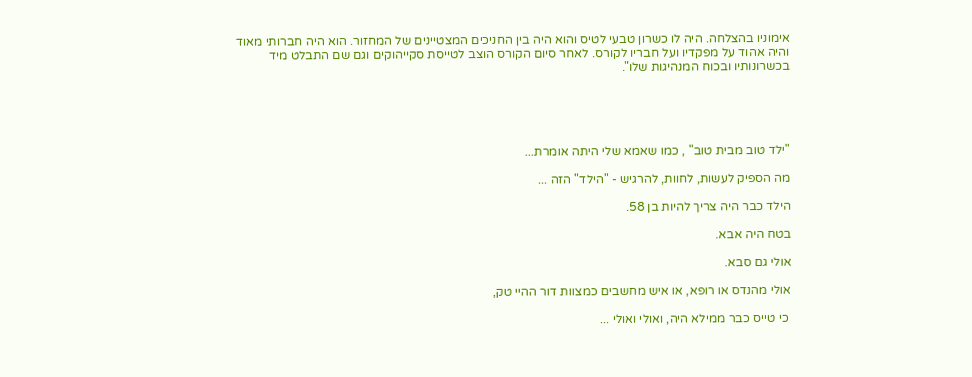אימוניו בהצלחה. היה לו כשרון טבעי לטיס והוא היה בין החניכים המצטיינים של המחזור. הוא היה חברותי מאוד והיה אהוד על מפקדיו ועל חבריו לקורס. לאחר סיום הקורס הוצב לטייסת סקייהוקים וגם שם התבלט מיד בכשרונותיו ובכוח המנהיגות שלו".





"ילד טוב מבית טוב" , כמו שאמא שלי היתה אומרת...

מה הספיק לעשות, לחוות, להרגיש - "הילד" הזה ...

הילד כבר היה צריך להיות בן 58.

בטח היה אבא.

אולי גם סבא.

אולי מהנדס או רופא, או איש מחשבים כמצוות דור ההיי טק,

 כי טייס כבר ממילא היה, ואולי ואולי ...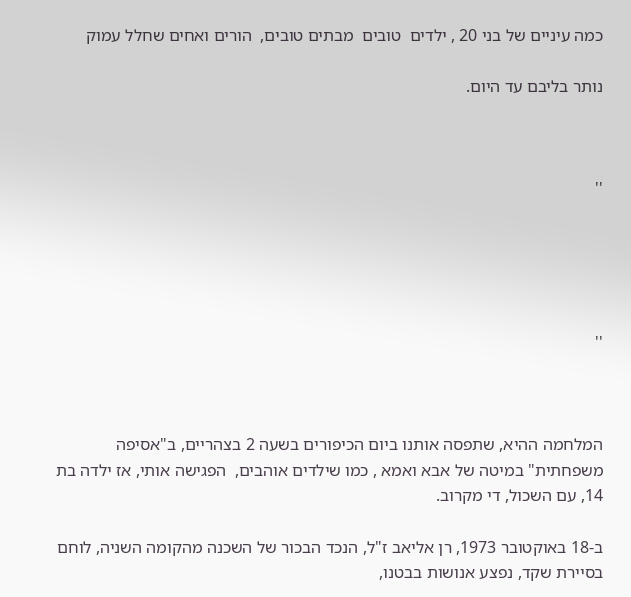כמה עיניים של בני 20 , ילדים  טובים  מבתים טובים,  הורים ואחים שחלל עמוק

נותר בליבם עד היום.



''





''



המלחמה ההיא, שתפסה אותנו ביום הכיפורים בשעה 2 בצהריים, ב"אסיפה משפחתית" במיטה של אבא ואמא , כמו שילדים אוהבים,  הפגישה אותי, אז ילדה בת 14, עם השכול, די מקרוב.

ב-18 באוקטובר 1973, רן אליאב ז"ל, הנכד הבכור של השכנה מהקומה השניה, לוחם בסיירת שקד, נפצע אנושות בבטנו,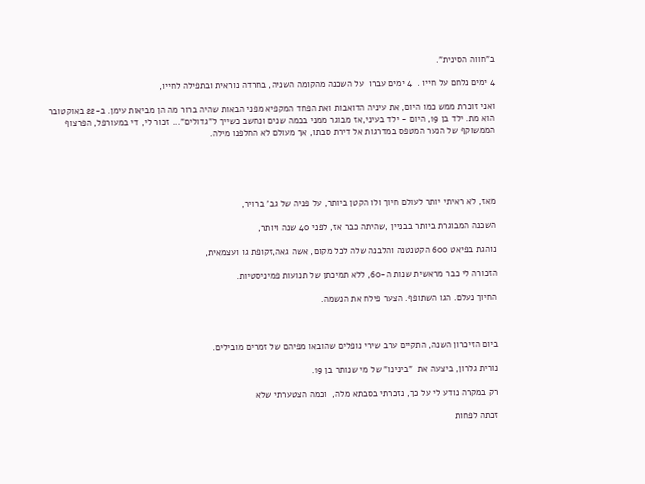ב"חווה הסינית".

4 ימים נלחם על חייו .  4 ימים עברו  על השכנה מהקומה השניה, בחרדה נוראית ובתפילה לחייו,

ואני זוכרת ממש כמו היום, את עיניה הדואבות ואת הפחד המקפיא מפני הבאות שהיה ברור מה הן מביאות עימן. ב-22 באוקטובר הוא מת. ילד בן 19, היום - ילד בעיני,אז מבוגר ממני בכמה שנים ונחשב כשייך ל"גדולים"... זכור לי, די במעורפל, הפרצוף הממשוקף של הנער המטפס במדרגות אל דירת סבתו, אך מעולם לא החלפנו מילה.





מאז, לא ראיתי יותר לעולם חיוך ולו הקטן ביותר, על פניה של גב' ברויר,

השכנה המבוגרת ביותר בבניין ,שהיתה כבר אז, לפני 40 שנה ויותר,

נוהגת בפיאט 600 הקטנטנה והלבנה שלה לכל מקום, אשה גאה,זקופת גו ועצמאית,

הזכורה לי כבר מראשית שנות ה-60, ללא תמיכתן של תנועות פמיניסטיות.

החיוך נעלם. הגו השתופף. הצער פילח את הנשמה.



ביום הזיכרון השנה, התקיים ערב שירי נופלים שהובאו מפיהם של זמרים מובילים.

נורית גלרון, ביצעה את  "בינינו" של מי שנותר בן 19.

רק במקרה נודע לי על כך, נזכרתי בסבתא מלה,  וכמה הצטערתי שלא

זכתה לפחות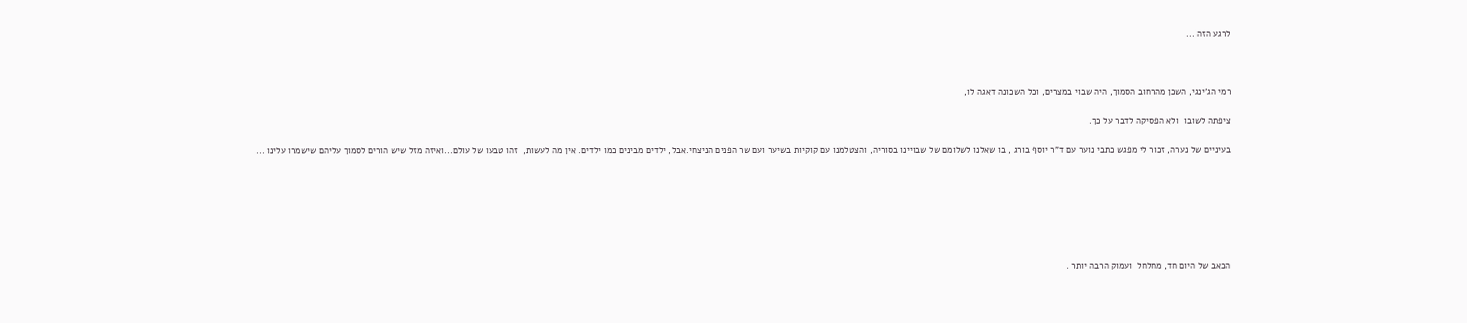לרגע הזה ...



רמי הג'ינגי, השכן מהרחוב הסמוך, היה שבוי במצרים, וכל השכונה דאגה לו,

ציפתה לשובו  ולא הפסיקה לדבר על כך.

בעיניים של נערה, זכור לי מפגש כתבי נוער עם ד"ר יוסף בורג , בו שאלנו לשלומם של שבויינו בסוריה, והצטלמנו עם קוקיות בשיער ועם שר הפנים הניצחי.אבל, ילדים מבינים כמו ילדים. אין מה לעשות,  זהו טבעו של עולם...ואיזה מזל שיש הורים לסמוך עליהם שישמרו עלינו ...







הכאב של היום חד, מחלחל  ועמוק הרבה יותר .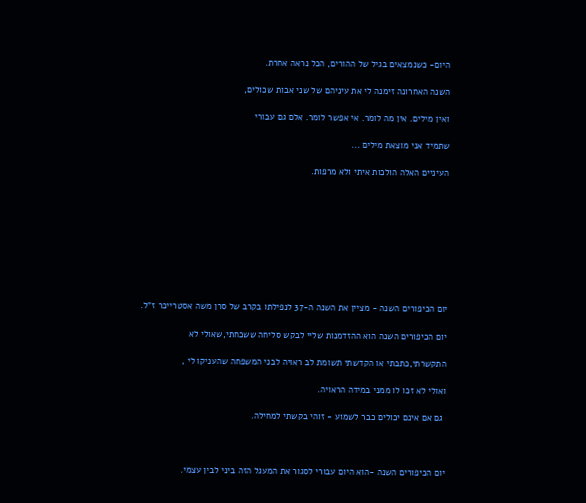היום- כשנמצאים בגיל של ההורים, הכל נראה אחרת.

השנה האחרונה זימנה לי את עיניהם של שני אבות שכולים,

ואין מילים. אין מה לומר. אי אפשר לומר. אלם גם עבורי

שתמיד אני מוצאת מילים ...

העיניים האלה הולכות איתי ולא מרפות.









יום הכיפורים השנה - מציין את השנה ה-37 לנפילתו בקרב של סרן משה אסטרייכר ז"ל.

יום הכיפורים השנה הוא ההזדמנות שליי לבקש סליחה ששכחתי,שאולי לא

התקשרתי,כתבתי או הקדשתי תשומת לב ראויה לבני המשפחה שהעניקו לי ,

ואולי לא זכו לו ממני במידה הראויה.

 גם אם אינם יכולים כבר לשמוע - זוהי בקשתי למחילה.



יום הכיפורים השנה -הוא היום עבורי לסגור את המעגל הזה ביני לבין עצמי.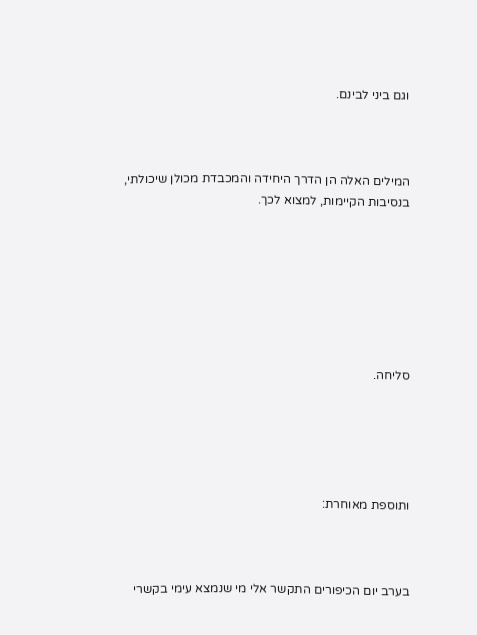וגם ביני לבינם.



המילים האלה הן הדרך היחידה והמכבדת מכולן שיכולתי, בנסיבות הקיימות, למצוא לכך.







סליחה.





ותוספת מאוחרת:



בערב יום הכיפורים התקשר אלי מי שנמצא עימי בקשרי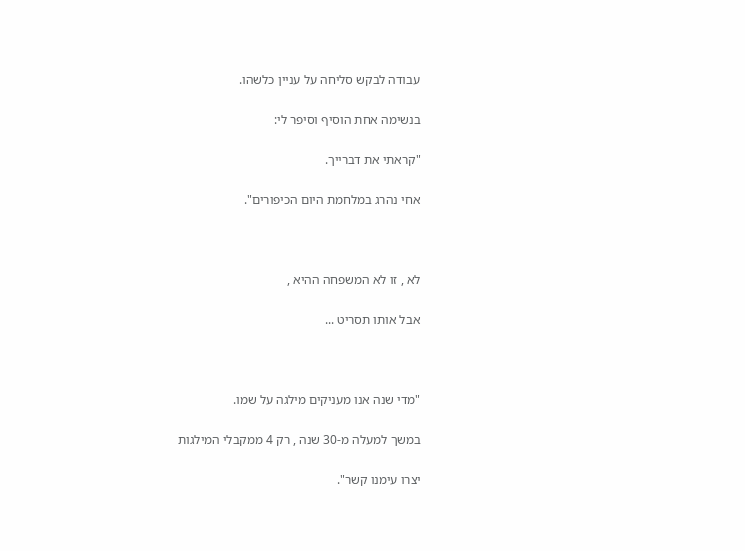עבודה לבקש סליחה על עניין כלשהו.

בנשימה אחת הוסיף וסיפר לי:

"קראתי את דברייך.

אחי נהרג במלחמת היום הכיפורים".



לא , זו לא המשפחה ההיא ,

אבל אותו תסריט ...



"מדי שנה אנו מעניקים מילגה על שמו.

במשך למעלה מ-30 שנה , רק 4 ממקבלי המילגות

יצרו עימנו קשר".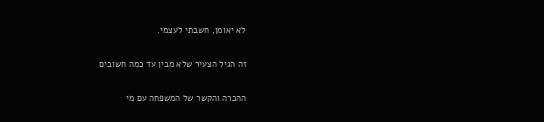לא יאומן, חשבתי לעצמי.

זה הגיל הצעיר שלא מבין עד כמה חשובים

ההכרה והקשר של המשפחה עם מי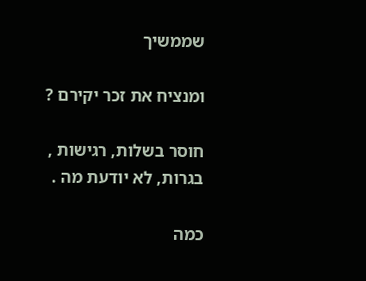שממשיך

ומנציח את זכר יקירם ?

חוסר בשלות, רגישות , בגרות, לא יודעת מה .

כמה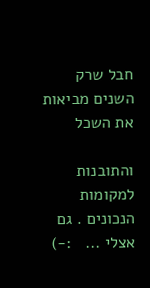חבל שרק השנים מביאות את השכל

והתובנות למקומות הנכונים . גם אצלי ...   :-)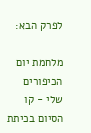לפרק הבא:

מלחמת יום הכיפורים שלי - קו הסיום בכיתת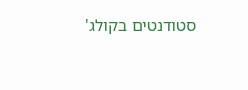סטודנטים בקולג'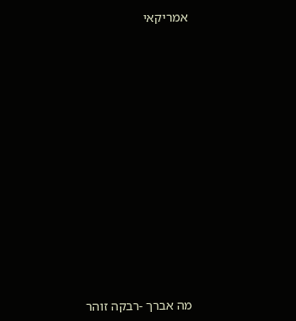אמריקאי















מה אברך -רבקה זוהר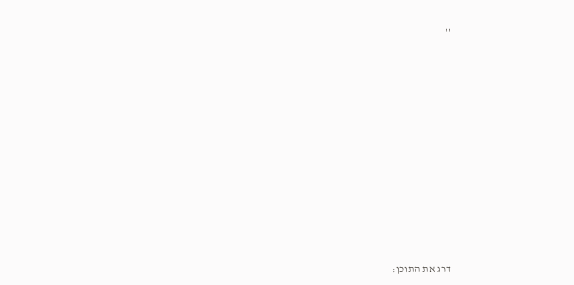''













דרג את התוכן: